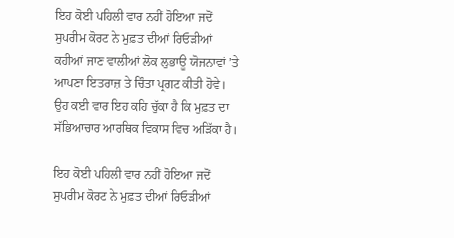ਇਹ ਕੋਈ ਪਹਿਲੀ ਵਾਰ ਨਹੀਂ ਹੋਇਆ ਜਦੋਂ ਸੁਪਰੀਮ ਕੋਰਟ ਨੇ ਮੁਫ਼ਤ ਦੀਆਂ ਰਿਓੜੀਆਂ ਕਹੀਆਂ ਜਾਣ ਵਾਲੀਆਂ ਲੋਕ ਲੁਭਾਊ ਯੋਜਨਾਵਾਂ ’ਤੇ ਆਪਣਾ ਇਤਰਾਜ਼ ਤੇ ਚਿੰਤਾ ਪ੍ਰਗਟ ਕੀਤੀ ਹੋਵੇ। ਉਹ ਕਈ ਵਾਰ ਇਹ ਕਹਿ ਚੁੱਕਾ ਹੈ ਕਿ ਮੁਫ਼ਤ ਦਾ ਸੱਭਿਆਚਾਰ ਆਰਥਿਕ ਵਿਕਾਸ ਵਿਚ ਅੜਿੱਕਾ ਹੈ।

ਇਹ ਕੋਈ ਪਹਿਲੀ ਵਾਰ ਨਹੀਂ ਹੋਇਆ ਜਦੋਂ ਸੁਪਰੀਮ ਕੋਰਟ ਨੇ ਮੁਫ਼ਤ ਦੀਆਂ ਰਿਓੜੀਆਂ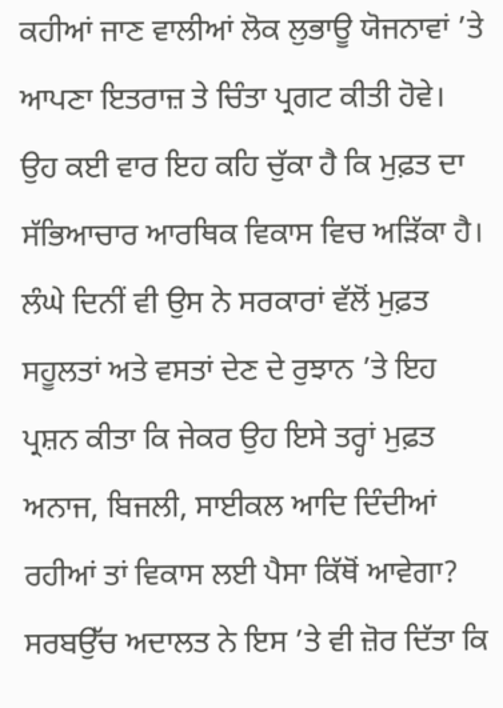ਕਹੀਆਂ ਜਾਣ ਵਾਲੀਆਂ ਲੋਕ ਲੁਭਾਊ ਯੋਜਨਾਵਾਂ ’ਤੇ ਆਪਣਾ ਇਤਰਾਜ਼ ਤੇ ਚਿੰਤਾ ਪ੍ਰਗਟ ਕੀਤੀ ਹੋਵੇ। ਉਹ ਕਈ ਵਾਰ ਇਹ ਕਹਿ ਚੁੱਕਾ ਹੈ ਕਿ ਮੁਫ਼ਤ ਦਾ ਸੱਭਿਆਚਾਰ ਆਰਥਿਕ ਵਿਕਾਸ ਵਿਚ ਅੜਿੱਕਾ ਹੈ। ਲੰਘੇ ਦਿਨੀਂ ਵੀ ਉਸ ਨੇ ਸਰਕਾਰਾਂ ਵੱਲੋਂ ਮੁਫ਼ਤ ਸਹੂਲਤਾਂ ਅਤੇ ਵਸਤਾਂ ਦੇਣ ਦੇ ਰੁਝਾਨ ’ਤੇ ਇਹ ਪ੍ਰਸ਼ਨ ਕੀਤਾ ਕਿ ਜੇਕਰ ਉਹ ਇਸੇ ਤਰ੍ਹਾਂ ਮੁਫ਼ਤ ਅਨਾਜ, ਬਿਜਲੀ, ਸਾਈਕਲ ਆਦਿ ਦਿੰਦੀਆਂ ਰਹੀਆਂ ਤਾਂ ਵਿਕਾਸ ਲਈ ਪੈਸਾ ਕਿੱਥੋਂ ਆਵੇਗਾ? ਸਰਬਉੱਚ ਅਦਾਲਤ ਨੇ ਇਸ ’ਤੇ ਵੀ ਜ਼ੋਰ ਦਿੱਤਾ ਕਿ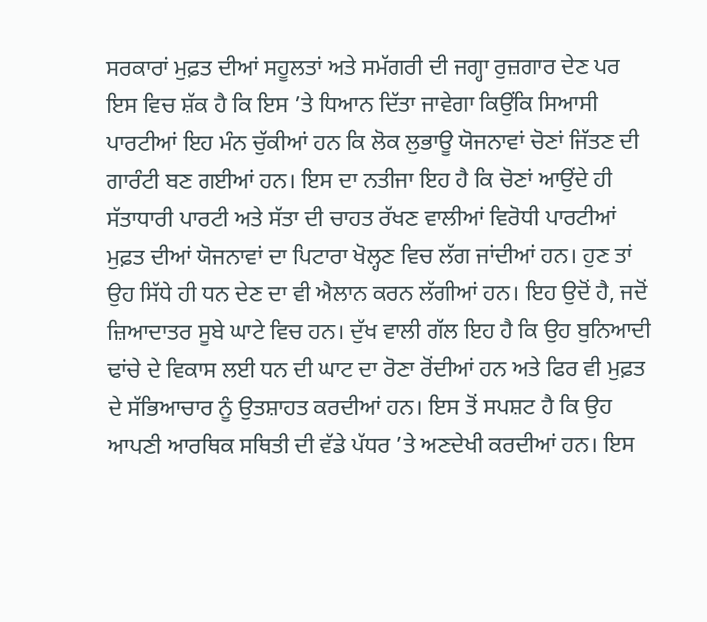ਸਰਕਾਰਾਂ ਮੁਫ਼ਤ ਦੀਆਂ ਸਹੂਲਤਾਂ ਅਤੇ ਸਮੱਗਰੀ ਦੀ ਜਗ੍ਹਾ ਰੁਜ਼ਗਾਰ ਦੇਣ ਪਰ ਇਸ ਵਿਚ ਸ਼ੱਕ ਹੈ ਕਿ ਇਸ ’ਤੇ ਧਿਆਨ ਦਿੱਤਾ ਜਾਵੇਗਾ ਕਿਉਂਕਿ ਸਿਆਸੀ ਪਾਰਟੀਆਂ ਇਹ ਮੰਨ ਚੁੱਕੀਆਂ ਹਨ ਕਿ ਲੋਕ ਲੁਭਾਊ ਯੋਜਨਾਵਾਂ ਚੋਣਾਂ ਜਿੱਤਣ ਦੀ ਗਾਰੰਟੀ ਬਣ ਗਈਆਂ ਹਨ। ਇਸ ਦਾ ਨਤੀਜਾ ਇਹ ਹੈ ਕਿ ਚੋਣਾਂ ਆਉਂਦੇ ਹੀ ਸੱਤਾਧਾਰੀ ਪਾਰਟੀ ਅਤੇ ਸੱਤਾ ਦੀ ਚਾਹਤ ਰੱਖਣ ਵਾਲੀਆਂ ਵਿਰੋਧੀ ਪਾਰਟੀਆਂ ਮੁਫ਼ਤ ਦੀਆਂ ਯੋਜਨਾਵਾਂ ਦਾ ਪਿਟਾਰਾ ਖੋਲ੍ਹਣ ਵਿਚ ਲੱਗ ਜਾਂਦੀਆਂ ਹਨ। ਹੁਣ ਤਾਂ ਉਹ ਸਿੱਧੇ ਹੀ ਧਨ ਦੇਣ ਦਾ ਵੀ ਐਲਾਨ ਕਰਨ ਲੱਗੀਆਂ ਹਨ। ਇਹ ਉਦੋਂ ਹੈ, ਜਦੋਂ ਜ਼ਿਆਦਾਤਰ ਸੂਬੇ ਘਾਟੇ ਵਿਚ ਹਨ। ਦੁੱਖ ਵਾਲੀ ਗੱਲ ਇਹ ਹੈ ਕਿ ਉਹ ਬੁਨਿਆਦੀ ਢਾਂਚੇ ਦੇ ਵਿਕਾਸ ਲਈ ਧਨ ਦੀ ਘਾਟ ਦਾ ਰੋਣਾ ਰੋਂਦੀਆਂ ਹਨ ਅਤੇ ਫਿਰ ਵੀ ਮੁਫ਼ਤ ਦੇ ਸੱਭਿਆਚਾਰ ਨੂੰ ਉਤਸ਼ਾਹਤ ਕਰਦੀਆਂ ਹਨ। ਇਸ ਤੋਂ ਸਪਸ਼ਟ ਹੈ ਕਿ ਉਹ ਆਪਣੀ ਆਰਥਿਕ ਸਥਿਤੀ ਦੀ ਵੱਡੇ ਪੱਧਰ ’ਤੇ ਅਣਦੇਖੀ ਕਰਦੀਆਂ ਹਨ। ਇਸ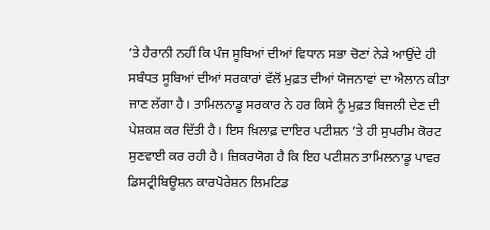’ਤੇ ਹੈਰਾਨੀ ਨਹੀਂ ਕਿ ਪੰਜ ਸੂਬਿਆਂ ਦੀਆਂ ਵਿਧਾਨ ਸਭਾ ਚੋਣਾਂ ਨੇੜੇ ਆਉਂਦੇ ਹੀ ਸਬੰਧਤ ਸੂਬਿਆਂ ਦੀਆਂ ਸਰਕਾਰਾਂ ਵੱਲੋਂ ਮੁਫ਼ਤ ਦੀਆਂ ਯੋਜਨਾਵਾਂ ਦਾ ਐਲਾਨ ਕੀਤਾ ਜਾਣ ਲੱਗਾ ਹੈ। ਤਾਮਿਲਨਾਡੂ ਸਰਕਾਰ ਨੇ ਹਰ ਕਿਸੇ ਨੂੰ ਮੁਫ਼ਤ ਬਿਜਲੀ ਦੇਣ ਦੀ ਪੇਸ਼ਕਸ਼ ਕਰ ਦਿੱਤੀ ਹੈ। ਇਸ ਖ਼ਿਲਾਫ਼ ਦਾਇਰ ਪਟੀਸ਼ਨ ’ਤੇ ਹੀ ਸੁਪਰੀਮ ਕੋਰਟ ਸੁਣਵਾਈ ਕਰ ਰਹੀ ਹੈ। ਜ਼ਿਕਰਯੋਗ ਹੈ ਕਿ ਇਹ ਪਟੀਸ਼ਨ ਤਾਮਿਲਨਾਡੂ ਪਾਵਰ ਡਿਸਟ੍ਰੀਬਿਊਸ਼ਨ ਕਾਰਪੋਰੇਸ਼ਨ ਲਿਮਟਿਡ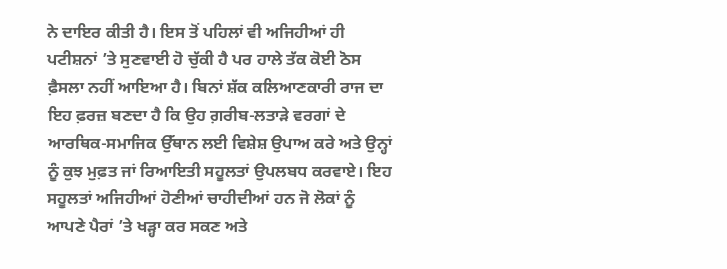ਨੇ ਦਾਇਰ ਕੀਤੀ ਹੈ। ਇਸ ਤੋਂ ਪਹਿਲਾਂ ਵੀ ਅਜਿਹੀਆਂ ਹੀ ਪਟੀਸ਼ਨਾਂ ’ਤੇ ਸੁਣਵਾਈ ਹੋ ਚੁੱਕੀ ਹੈ ਪਰ ਹਾਲੇ ਤੱਕ ਕੋਈ ਠੋਸ ਫ਼ੈਸਲਾ ਨਹੀਂ ਆਇਆ ਹੈ। ਬਿਨਾਂ ਸ਼ੱਕ ਕਲਿਆਣਕਾਰੀ ਰਾਜ ਦਾ ਇਹ ਫ਼ਰਜ਼ ਬਣਦਾ ਹੈ ਕਿ ਉਹ ਗ਼ਰੀਬ-ਲਤਾੜੇ ਵਰਗਾਂ ਦੇ ਆਰਥਿਕ-ਸਮਾਜਿਕ ਉੱਥਾਨ ਲਈ ਵਿਸ਼ੇਸ਼ ਉਪਾਅ ਕਰੇ ਅਤੇ ਉਨ੍ਹਾਂ ਨੂੰ ਕੁਝ ਮੁਫ਼ਤ ਜਾਂ ਰਿਆਇਤੀ ਸਹੂਲਤਾਂ ਉਪਲਬਧ ਕਰਵਾਏ। ਇਹ ਸਹੂਲਤਾਂ ਅਜਿਹੀਆਂ ਹੋਣੀਆਂ ਚਾਹੀਦੀਆਂ ਹਨ ਜੋ ਲੋਕਾਂ ਨੂੰ ਆਪਣੇ ਪੈਰਾਂ ’ਤੇ ਖੜ੍ਹਾ ਕਰ ਸਕਣ ਅਤੇ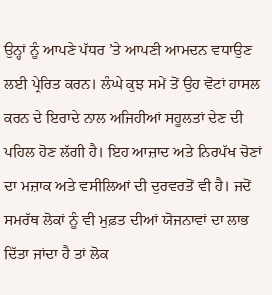ਉਨ੍ਹਾਂ ਨੂੰ ਆਪਣੇ ਪੱਧਰ ’ਤੇ ਆਪਣੀ ਆਮਦਨ ਵਧਾਉਣ ਲਈ ਪ੍ਰੇਰਿਤ ਕਰਨ। ਲੰਘੇ ਕੁਝ ਸਮੇਂ ਤੋਂ ਉਹ ਵੋਟਾਂ ਹਾਸਲ ਕਰਨ ਦੇ ਇਰਾਦੇ ਨਾਲ ਅਜਿਹੀਆਂ ਸਹੂਲਤਾਂ ਦੇਣ ਦੀ ਪਹਿਲ ਹੋਣ ਲੱਗੀ ਹੈ। ਇਹ ਆਜ਼ਾਦ ਅਤੇ ਨਿਰਪੱਖ ਚੋਣਾਂ ਦਾ ਮਜ਼ਾਕ ਅਤੇ ਵਸੀਲਿਆਂ ਦੀ ਦੁਰਵਰਤੋਂ ਵੀ ਹੈ। ਜਦੋਂ ਸਮਰੱਥ ਲੋਕਾਂ ਨੂੰ ਵੀ ਮੁਫ਼ਤ ਦੀਆਂ ਯੋਜਨਾਵਾਂ ਦਾ ਲਾਭ ਦਿੱਤਾ ਜਾਂਦਾ ਹੈ ਤਾਂ ਲੋਕ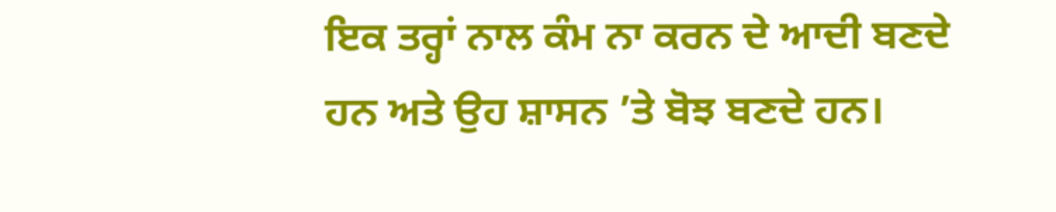ਇਕ ਤਰ੍ਹਾਂ ਨਾਲ ਕੰਮ ਨਾ ਕਰਨ ਦੇ ਆਦੀ ਬਣਦੇ ਹਨ ਅਤੇ ਉਹ ਸ਼ਾਸਨ ’ਤੇ ਬੋਝ ਬਣਦੇ ਹਨ।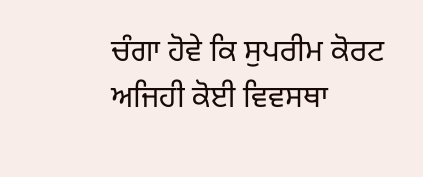ਚੰਗਾ ਹੋਵੇ ਕਿ ਸੁਪਰੀਮ ਕੋਰਟ ਅਜਿਹੀ ਕੋਈ ਵਿਵਸਥਾ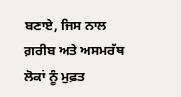ਬਣਾਏ, ਜਿਸ ਨਾਲ ਗ਼ਰੀਬ ਅਤੇ ਅਸਮਰੱਥ ਲੋਕਾਂ ਨੂੰ ਮੁਫ਼ਤ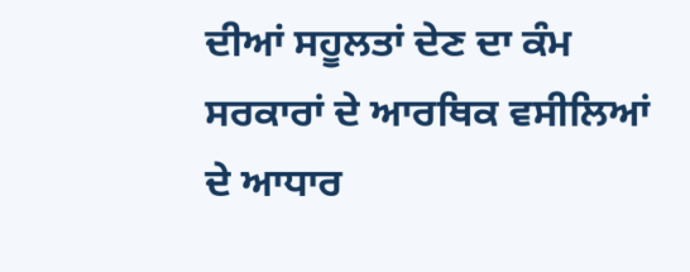ਦੀਆਂ ਸਹੂਲਤਾਂ ਦੇਣ ਦਾ ਕੰਮ ਸਰਕਾਰਾਂ ਦੇ ਆਰਥਿਕ ਵਸੀਲਿਆਂ ਦੇ ਆਧਾਰ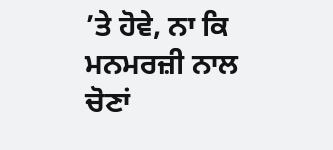’ਤੇ ਹੋਵੇ, ਨਾ ਕਿ ਮਨਮਰਜ਼ੀ ਨਾਲ ਚੋਣਾਂ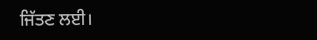ਜਿੱਤਣ ਲਈ।